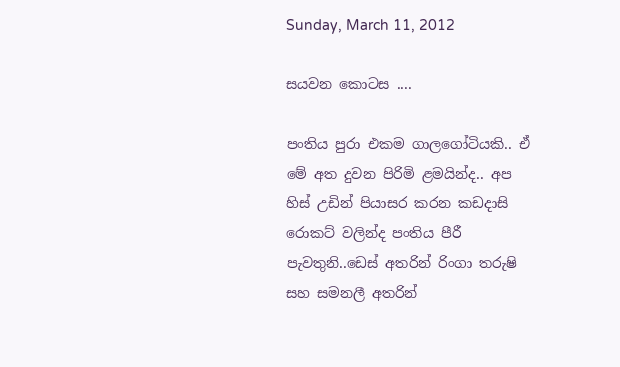Sunday, March 11, 2012

සයවන කොටස ....

පංතිය පුරා එකම ගාලගෝටියකි.. ඒ මේ අත දුවන පිරිමි ළමයින්ද.. අප හිස් උඩින් පියාසර කරන කඩදාසි රොකට් වලින්ද පංතිය පීරී පැවතුනි..ඩෙස් අතරින් රිංගා තරුෂි සහ සමනලී අතරින්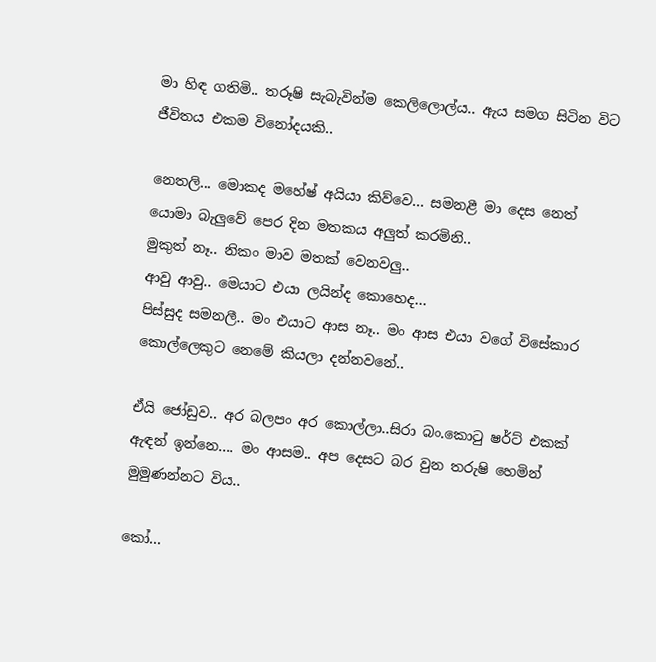මා හිඳ ගතිමි.. තරූෂි සැබැවින්ම කෙලිලොල්ය.. ඇය සමග සිටින විට ජීවිතය එකම විනෝදයකි..

නෙතලි... මොකද මහේෂ් අයියා කිව්වෙ... සමනළී මා දෙස නෙත් යොමා බැලුවේ පෙර දින මතකය අලුත් කරමිනි..
මුකුත් නෑ.. නිකං මාව මතක් වෙනවලු..
ආවු ආවු.. මෙයාට එයා ලයින්ද කොහෙද...
පිස්සුද සමනලී.. මං එයාට ආස නෑ.. මං ආස එයා වගේ විසේකාර කොල්ලෙකුට නෙමේ කියලා දන්නවනේ..

ඒයි ජෝඩුව.. අර බලපං අර කොල්ලා..සිරා බං.කොටු ෂර්ට් එකක් ඇඳන් ඉන්නෙ.... මං ආසම.. අප දෙසට බර වුන තරුෂි හෙමින් මුමුණන්නට විය..

කෝ...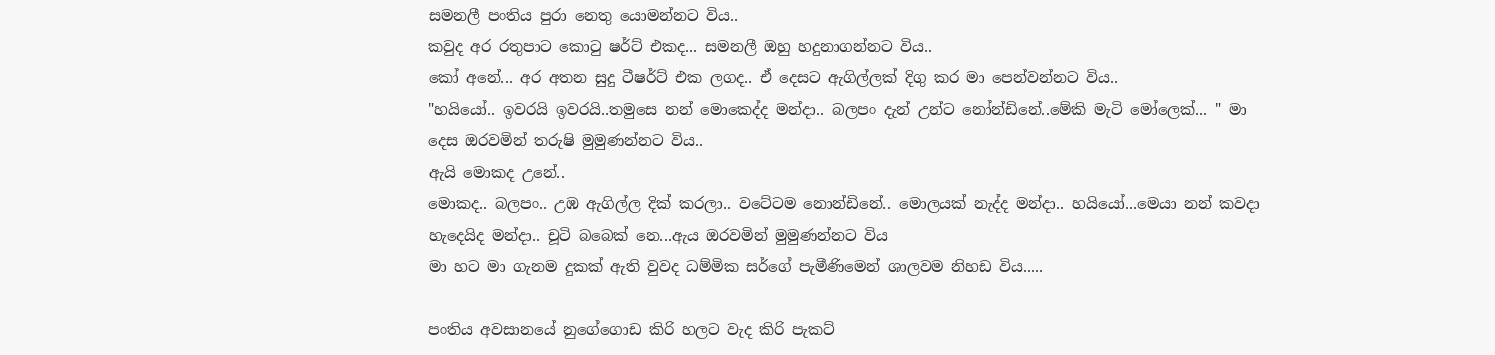සමනලී පංතිය පුරා නෙතු යොමන්නට විය..
කවුද අර රතුපාට කොටු ෂර්ට් එකද... සමනලී ඔහු හදුනාගන්නට විය..
කෝ අනේ... අර අතන සුදු ටීෂර්ට් එක ලගද.. ඒ දෙසට ඇගිල්ලක් දිගු කර මා පෙන්වන්නට විය..
"හයියෝ.. ඉවරයි ඉවරයි..තමුසෙ නන් මොකෙද්ද මන්දා.. බලපං දැන් උන්ට නෝන්ඩිනේ..මේකි මැටි මෝලෙක්... " මා දෙස ඔරවමින් තරුෂි මුමුණන්නට විය..
ඇයි මොකද උනේ..
මොකද.. බලපං.. උඹ ඇගිල්ල දික් කරලා.. වටේටම නොන්ඩිනේ.. මොලයක් නැද්ද මන්දා.. හයියෝ...මෙයා නන් කවදා හැදෙයිද මන්දා.. චූටි බබෙක් නෙ...ඇය ඔරවමින් මුමුණන්නට විය
මා හට මා ගැනම දුකක් ඇති වුවද ධම්මික සර්ගේ පැමීණිමෙන් ශාලවම නිහඩ විය.....

පංතිය අවසානයේ නුගේගොඩ කිරි හලට වැද කිරි පැකට්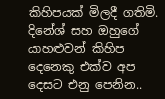කිහිපයක් ‍මිලදී ගතිමි. දිනේශ් සහ ඔහුගේ යාහළුවන් කිහිප දෙනෙකු එක්ව අප දෙසට එනු පෙනින..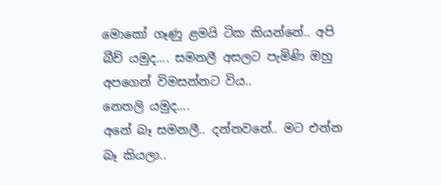මොකෝ ගෑණු ළමයි ටික කියන්නේ.. අපි බීච් යමුද.... සමනලී අසලට පැමිණි ඔහු අපගෙන් විමසන්නට විය..
නෙතලි යමුද....
අනේ බෑ සමනලී.. දන්නවනේ.. මට එන්න බෑ කියලා..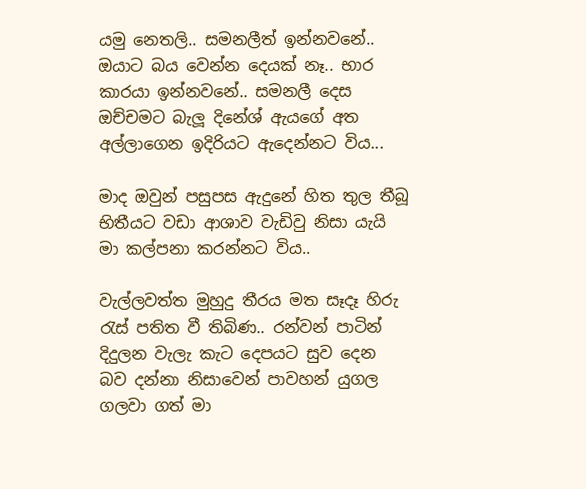යමු නෙතලි.. සමනලීත් ඉන්නවනේ.. ඔයාට බය වෙන්න දෙයක් නෑ.. භාර කාරයා ඉන්නවනේ.. සමනලී දෙස ඔච්චමට බැලූ දිනේශ් ඇයගේ අත අල්ලාගෙන ඉදිරියට ඇදෙන්නට විය...

මාද ඔවුන් පසුපස ඇදුනේ හිත තුල තීබූ භිතීයට වඩා ආශාව වැඩිවු නිසා යැයි මා කල්පනා කරන්නට විය..

වැල්ලවත්ත මුහුදු තීරය මත සෑදෑ හිරු රැස් පතිත වී තිබිණ.. රන්වන් පාටින් දිදුලන වැලැ කැට දෙපයට සුව දෙන බව දන්නා නිසාවෙන් පාවහන් යුගල ගලවා ගත් මා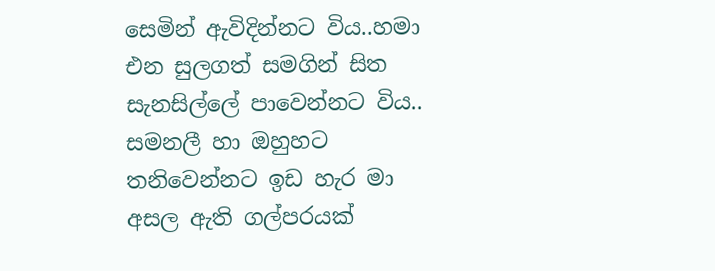සෙමින් ඇවිදින්නට විය..හමා එන සුලගත් සමගින් සිත සැනසිල්ලේ පාවෙන්නට විය.. සමනලී හා ඔහුහට තනිවෙන්නට ඉඩ හැර මා අසල ඇති ගල්පරයක්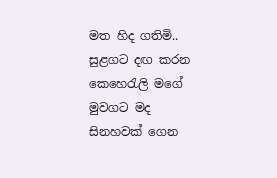මත හිද ගතිමි.. සුළගට දඟ කරන කෙහෙරැලි මගේ මුවගට මද සිනහවක් ගෙන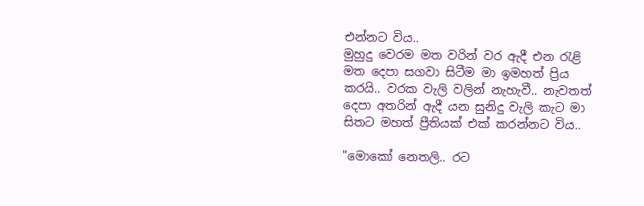එන්නට විය..
මුහුදු වෙරම මත වරින් වර ඇදී එන රැළි මත දෙපා සගවා සිටීම මා ඉමහත් ප්‍රිය කරයි.. වරක වැලි වලින් නැහැවී.. නැවතත් දෙපා අතරින් ඇදී යන සුනිදු වැලි කැට මා සිතට මහත් ප්‍රීතියක් එක් කරන්නට විය..

"මොකෝ නෙතලි.. රට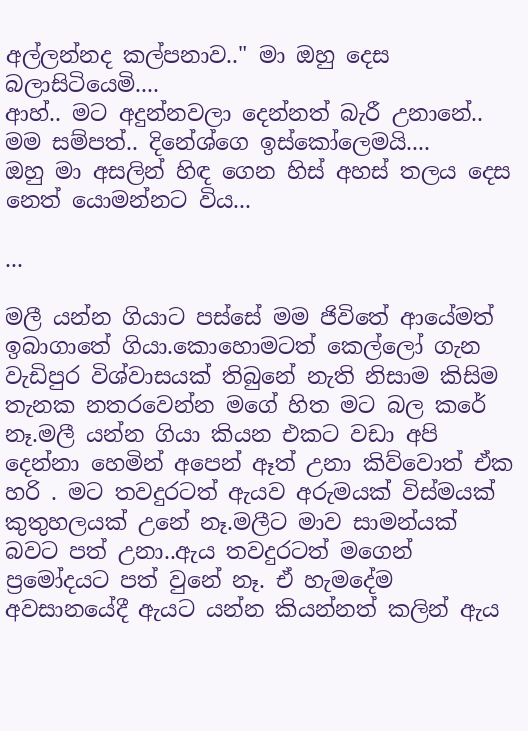අල්ලන්නද කල්පනාව.." මා ඔහු දෙස බලාසිටියෙමි....
ආහ්.. මට අදුන්නවලා දෙන්නත් බැරී උනානේ.. මම සම්පත්.. දිනේශ්ගෙ ඉස්කෝලෙමයි....
ඔහු මා අසලින් හිඳ ගෙන හිස් අහස් තලය දෙස නෙත් යොමන්නට විය...

...

මලී යන්න ගියාට පස්සේ මම ජිවිතේ ආයේමත් ඉබාගාතේ ගියා.කොහොමටත් කෙල්ලෝ ගැන වැඩිපුර විශ්වාසයක් තිබුනේ නැති නිසාම කිසිම තැනක නතරවෙන්න මගේ හිත මට බල කරේ නෑ.මලී යන්න ගියා කියන එකට වඩා අපි දෙන්නා හෙමින් අපෙන් ඈත් උනා කිව්වොත් ඒක හරි . මට තවදුරටත් ඇයව අරුමයක් විස්මයක් කුතුහලයක් උනේ නෑ.මලීට මාව සාමන්යක් බවට පත් උනා..ඇය තවදුරටත් මගෙන්
ප්‍රමෝදයට පත් වුනේ නෑ. ඒ හැමදේම අවසානයේදී ඇයට යන්න කියන්නත් කලින් ඇය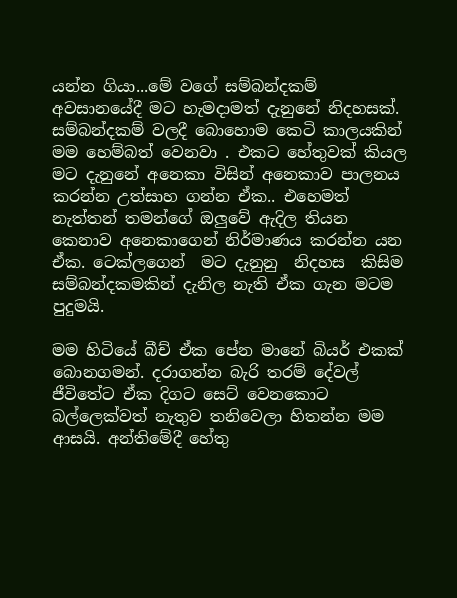යන්න ගියා...මේ වගේ සම්බන්දකම් අවසානයේදී මට හැමදාමත් දැනුනේ නිදහසක්. සම්බන්දකම් වලදී බොහොම කෙටි කාලයකින් මම හෙම්බත් වෙනවා . එකට හේතුවක් කියල මට දැනුනේ අනෙකා විසින් අනෙකාව පාලනය කරන්න උත්සාහ ගන්න ඒක.. එහෙමත් නැත්තන් තමන්ගේ ඔලුවේ ඇදිල තියන කෙනාව අනෙකාගෙන් නිර්මාණය කරන්න යන ඒක. ටෙක්ලගෙන්  මට දැනුනු  නිදහස  කිසිම සම්බන්දකමකින් දැනිල නැති ඒක ගැන මටම පුදුමයි.

මම හිටියේ බීච් ඒක පේන මානේ බියර් එකක් බොනගමන්. දරාගන්න බැරි තරම් දේවල් ජීවිතේට ඒක දිගට සෙට් වෙනකොට බල්ලෙක්වත් නැතුව තනිවෙලා හිතන්න මම ආසයි. අන්තිමේදී හේතු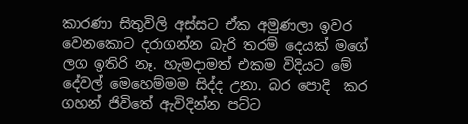කාරණා සිතුවිලි අස්සට ඒක අමුණලා ඉවර වෙනකොට දරාගන්න බැරි තරම් දෙයක් මගේ ලග ඉතිරි නෑ. හැමදාමත් එකම විදියට මේ දේවල් මෙහෙම්මම සිද්ද උනා. බර පොදි  කර ගහන් ජිවිතේ ඇවිදින්න පට්ට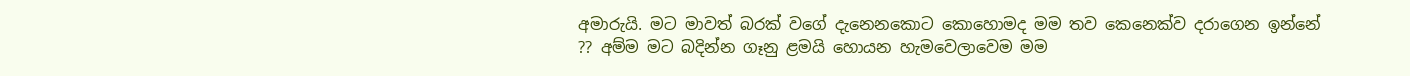අමාරුයි. මට මාවත් බරක් වගේ දැනෙනකොට කොහොමද මම තව කෙනෙක්ව දරාගෙන ඉන්නේ ?? අම්ම මට බදින්න ගෑනු ළමයි හොයන හැමවෙලාවෙම මම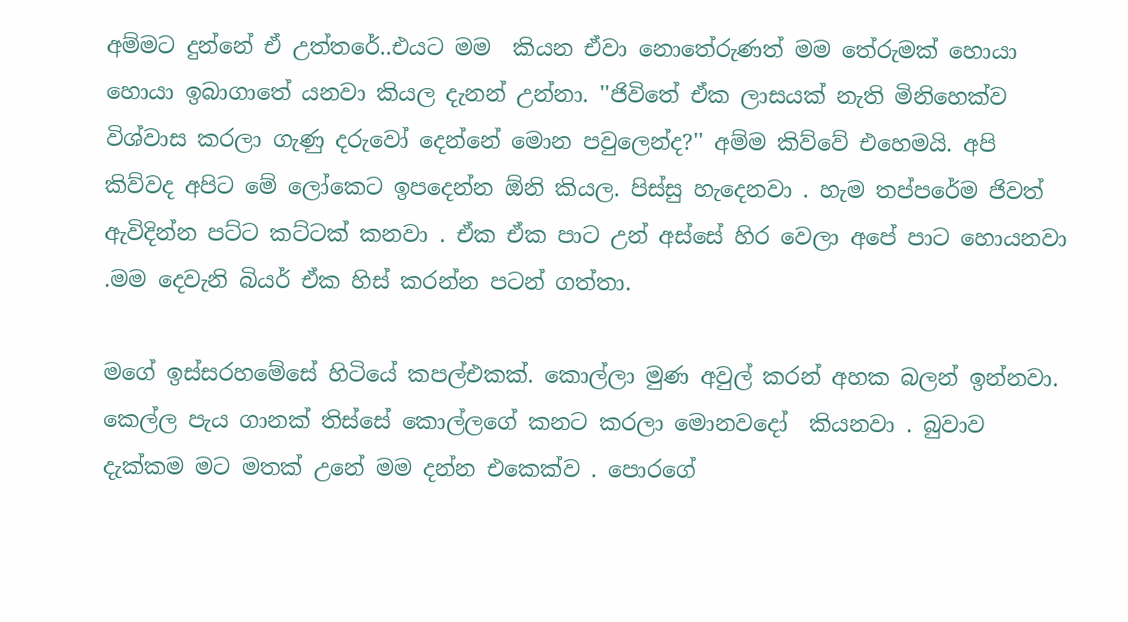අම්මට දුන්නේ ඒ උත්තරේ..එයට මම  කියන ඒවා නොතේරුණත් මම තේරුමක් හොයා හොයා ඉබාගාතේ යනවා කියල දැනන් උන්නා. ''ජිවිතේ ඒක ලාසයක් නැති මිනිහෙක්ව විශ්වාස කරලා ගැණු දරුවෝ දෙන්නේ මොන පවුලෙන්ද?'' අම්ම කිව්වේ එහෙමයි. අපි කිව්වද අපිට මේ ලෝකෙට ඉපදෙන්න ඕනි කියල. පිස්සු හැදෙනවා . හැම තප්පරේම ජිවත් ඇවිදින්න පට්ට කට්ටක් කනවා . ඒක ඒක පාට උන් අස්සේ හිර වෙලා අපේ පාට හොයනවා .මම දෙවැනි බියර් ඒක හිස් කරන්න පටන් ගත්තා.

මගේ ඉස්සරහමේසේ හිටියේ කපල්එකක්. කොල්ලා මුණ අවුල් කරන් අහක බලන් ඉන්නවා. කෙල්ල පැය ගානක් තිස්සේ කොල්ලගේ කනට කරලා මොනවදෝ  කියනවා . බුවාව දැක්කම මට මතක් උනේ මම දන්න එකෙක්ව . පොරගේ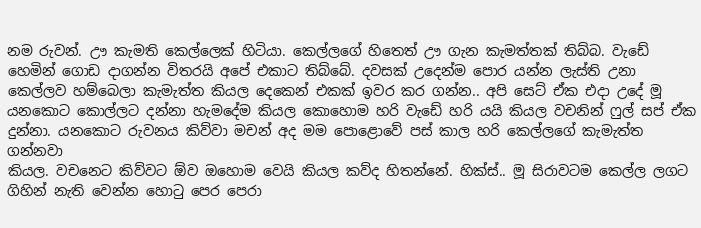නම රුවන්. ඌ කැමති කෙල්ලෙක් හිටියා. කෙල්ලගේ හිතෙත් ඌ ගැන කැමත්තක් තිබ්බ. වැඩේ හෙමින් ගොඩ දාගන්න විතරයි අපේ එකාට තිබ්බේ. දවසක් උදෙන්ම පොර යන්න ලැස්ති උනා කෙල්ලව හම්බෙලා කැමැත්ත කියල දෙකෙන් එකක් ඉවර කර ගන්න.. අපි සෙට් ඒක එදා උදේ මූ යනකොට කොල්ලට දන්නා හැමදේම කියල කොහොම හරි වැඩේ හරි යයි කියල වචනින් ෆුල් සප් ඒක
දුන්නා. යනකොට රුවනය කිව්වා මචන් අද මම පොළොවේ පස් කාල හරි කෙල්ලගේ කැමැත්ත ගන්නවා
කියල. වචනෙට කිව්වට ඕව ඔහොම වෙයි කියල කව්ද හිතන්නේ. හික්ස්.. මූ සිරාවටම කෙල්ල ලගට ගිහින් නැති වෙන්න හොටු පෙර පෙරා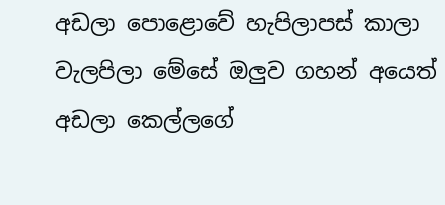අඩලා පොළොවේ හැපිලාපස් කාලා වැලපිලා මේසේ ඔලුව ගහන් අයෙත් අඩලා කෙල්ලගේ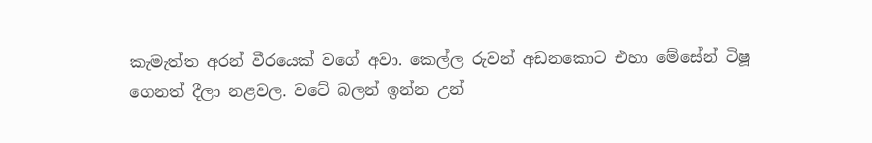කැමැත්ත අරන් වීරයෙක් වගේ අවා. කෙල්ල රුවන් අඩනකොට එහා මේසේන් ටිෂූ ගෙනත් දීලා නළවල. වටේ බලන් ඉන්න උන්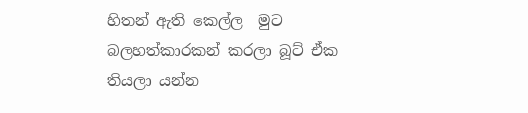හිතන් ඇති කෙල්ල  මුට බලහත්කාරකන් කරලා බූට් ඒක තියලා යන්න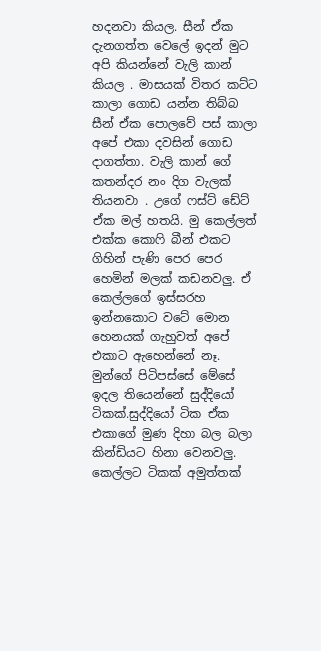හදනවා කියල. සීන් ඒක දැනගත්ත වෙලේ ඉදන් මුට අපි කියන්නේ වැලි කාන් කියල . මාසයක් විතර කට්ට කාලා ගොඩ යන්න තිබ්බ සීන් ඒක පොලවේ පස් කාලා අපේ එකා දවසින් ගොඩ
දාගත්තා. වැලි කාන් ගේ කතන්දර නං දිග වැලක් තියනවා . උගේ ෆස්ට් ඩේට් ඒක මල් හතයි. මු කෙල්ලත් එක්ක කොෆි බීන් එකට ගිහින් පැණි පෙර පෙර හෙමින් මලක් කඩනවලු. ඒ කෙල්ලගේ ඉස්සරහ ඉන්නකොට වටේ මොන හෙනයක් ගැහුවත් අපේ එකාට ඇහෙන්නේ නෑ. මුන්ගේ පිටිපස්සේ මේසේ ඉදල තියෙන්නේ සුද්දියෝ ටිකක්.සුද්දියෝ ටික ඒක එකාගේ මුණ දිහා බල බලා කින්ඩියට හිනා වෙනවලු. කෙල්ලට ටිකක් අමුත්තක්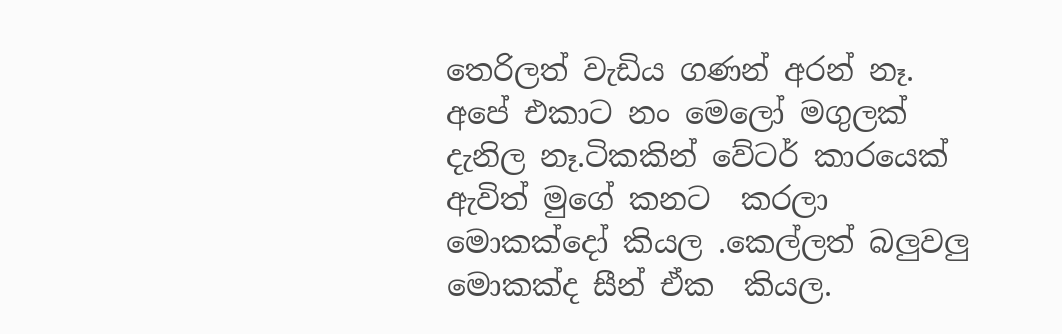තෙරිලත් වැඩිය ගණන් අරන් නෑ. අපේ එකාට නං මෙලෝ මගුලක් දැනිල නෑ.ටිකකින් වේටර් කාරයෙක් ඇවිත් මුගේ කනට  කරලා මොකක්දෝ කියල .කෙල්ලත් බලුවලු මොකක්ද සීන් ඒක  කියල.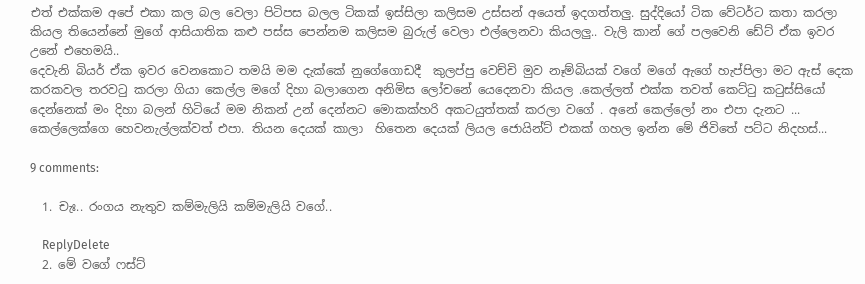එත් එක්කම අපේ එකා කල බල වෙලා පිටිපස බලල ටිකක් ඉස්සිලා කලිසම උස්සන් අයෙත් ඉදගත්තලු. සුද්දියෝ ටික වේටර්ට කතා කරලා කියල තියෙන්නේ මුගේ ආසියාතික කළු පස්ස පෙන්නම කලිසම බුරුල් වෙලා එල්ලෙනවා කියලලු.. වැලි කාන් ගේ පලවෙනි ඩේට් ඒක ඉවර උනේ එහෙමයි..
දෙවැනි බියර් ඒක ඉවර වෙනකොට තමයි මම දැක්කේ නුගේගොඩදී  කුලප්පු වෙච්චි මුව නෑම්බියක් වගේ මගේ ඇගේ හැප්පිලා මට ඇස් දෙක කරකවල තරවටු කරලා ගියා කෙල්ල මගේ දිහා බලාගෙන අනිමිස ලෝචනේ යෙදෙනවා කියල .කෙල්ලත් එක්ක තවත් කෙට්ටු කටුස්සියෝ දෙන්නෙක් මං දිහා බලන් හිටියේ මම නිකන් උන් දෙන්නට මොකක්හරි අකටයුත්තක් කරලා වගේ . අනේ කෙල්ලෝ නං එපා දැනට ... කෙල්ලෙක්ගෙ හෙවනැල්ලක්වත් එපා. තියන දෙයක් කාලා  හිතෙන දෙයක් ලියල ජොයින්ට් එකක් ගහල ඉන්න මේ ජිවිතේ පට්ට නිදහස්...

9 comments:

  1. චැඃ.. රංගය නැතුව කම්මැලියි කම්මැලියි වගේ..

    ReplyDelete
  2. මේ වගේ ෆස්ට්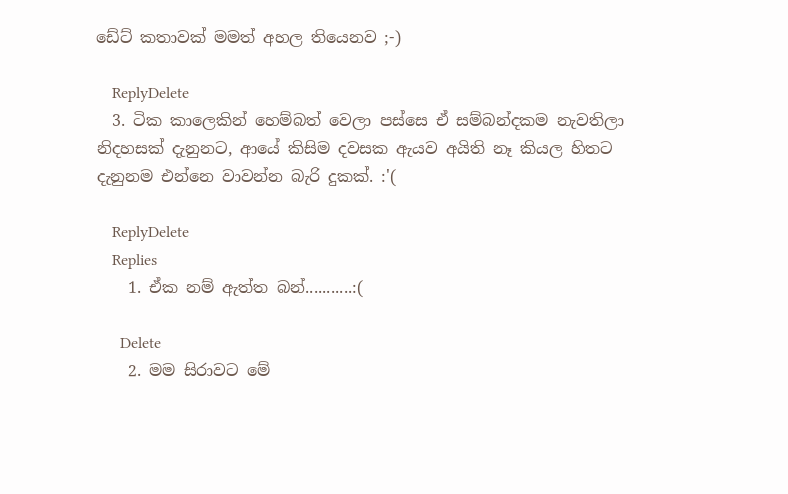ඩේට් කතාවක් මමත් අහල තියෙනව ;-)

    ReplyDelete
  3. ටික කාලෙකින් හෙම්බත් වෙලා පස්සෙ ඒ සම්බන්දකම නැවතිලා නිදහසක් දැනුනට, ආයේ කිසිම දවසක ඇයව අයිති නෑ කියල හිතට දැනුනම එන්නෙ වාවන්න බැරි දුකක්. :'(

    ReplyDelete
    Replies
    1. ඒක නම් ඇත්ත බන්...........:(

      Delete
    2. මම සිරාවට මේ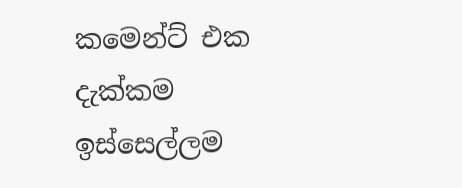කමෙන්ට් එක දැක්කම ඉස්සෙල්ලම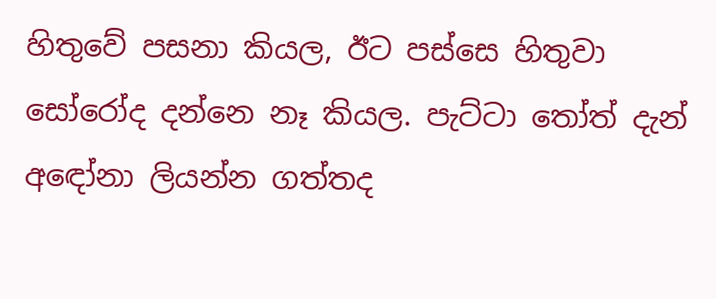හිතුවේ පසනා කියල, ඊට පස්සෙ හිතුවා සෝරෝද දන්නෙ නෑ කියල. පැට්ටා ‍තෝත් දැන් අඳෝනා ලියන්න ගත්තද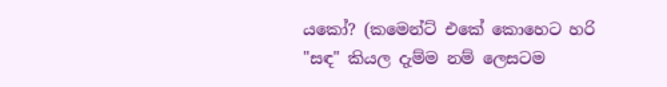යකෝ? (කමෙන්ට් එකේ කොහෙට හරි "සඳ" කියල දැම්ම නම් ලෙසටම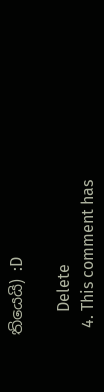තියෙයි) :D

      Delete
  4. This comment has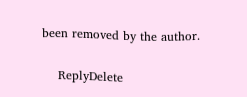been removed by the author.

    ReplyDelete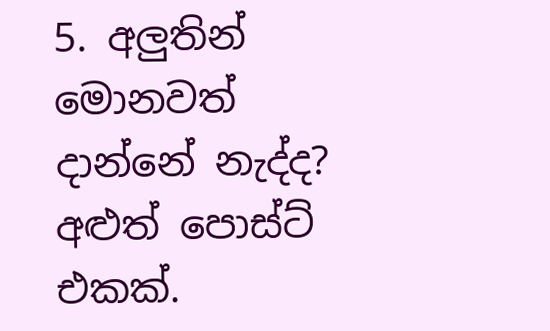5. අලුතින් මොනවත් දාන්නේ නැද්ද? අළුත් පොස්ට් එකක්.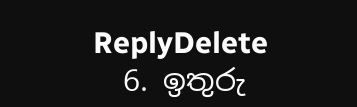ReplyDelete
  6. ඉතුරු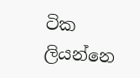ටික ලියන්නෙ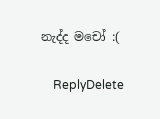නැද්ද මචෝ :(

    ReplyDelete